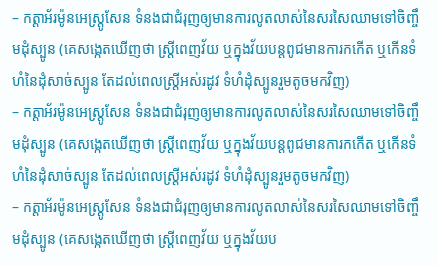– កត្តាអ័រម៉ូនអេស្ត្រូសែន ទំនងជាជំរុញឲ្យមានការលូតលាស់នៃសរសៃឈាមទៅចិញ្ចឹមដុំស្បូន (គេសង្កេតឃើញថា ស្ត្រីពេញវ័យ ឬក្នុងវ័យបន្តពូជមានការកកើត ឬកើនទំហំនៃដុំសាច់ស្បូន តែដល់ពេលស្ត្រីអស់រដូវ ទំហំដុំស្បូនរួមតូចមកវិញ)
– កត្តាអ័រម៉ូនអេស្ត្រូសែន ទំនងជាជំរុញឲ្យមានការលូតលាស់នៃសរសៃឈាមទៅចិញ្ចឹមដុំស្បូន (គេសង្កេតឃើញថា ស្ត្រីពេញវ័យ ឬក្នុងវ័យបន្តពូជមានការកកើត ឬកើនទំហំនៃដុំសាច់ស្បូន តែដល់ពេលស្ត្រីអស់រដូវ ទំហំដុំស្បូនរួមតូចមកវិញ)
– កត្តាអ័រម៉ូនអេស្ត្រូសែន ទំនងជាជំរុញឲ្យមានការលូតលាស់នៃសរសៃឈាមទៅចិញ្ចឹមដុំស្បូន (គេសង្កេតឃើញថា ស្ត្រីពេញវ័យ ឬក្នុងវ័យប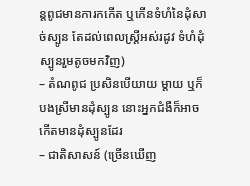ន្តពូជមានការកកើត ឬកើនទំហំនៃដុំសាច់ស្បូន តែដល់ពេលស្ត្រីអស់រដូវ ទំហំដុំស្បូនរួមតូចមកវិញ)
– តំណពូជ ប្រសិនបើយាយ ម្ដាយ ឬក៏បងស្រីមានដុំស្បូន នោះអ្នកជំងឺក៏អាចកើតមានដុំស្បូនដែរ
– ជាតិសាសន៍ (ច្រើនឃើញ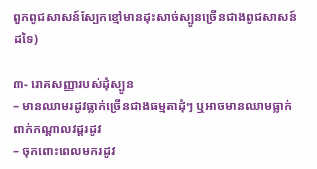ពួកពូជសាសន៍ស្បែកខ្មៅមានដុះសាច់ស្បូនច្រើនជាងពូជសាសន៍ដទៃ)

៣- រោគសញ្ញារបស់ដុំស្បូន
– មានឈាមរដូវធ្លាក់ច្រើនជាងធម្មតាដុំៗ ឬអាចមានឈាមធ្លាក់ពាក់កណ្ដាលវដ្ដរដូវ
– ចុកពោះពេលមករដូវ